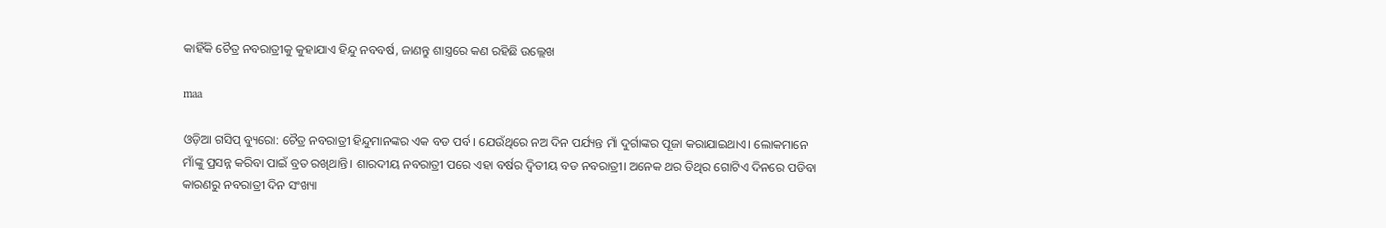କାହିଁକି ଚୈତ୍ର ନବରାତ୍ରୀକୁ କୁହାଯାଏ ହିନ୍ଦୁ ନବବର୍ଷ, ଜାଣନ୍ତୁ ଶାସ୍ତ୍ରରେ କଣ ରହିଛି ଉଲ୍ଲେଖ

maa

ଓଡ଼ିଆ ଗସିପ୍ ବ୍ୟୁରୋ: ଚୈତ୍ର ନବରାତ୍ରୀ ହିନ୍ଦୁମାନଙ୍କର ଏକ ବଡ ପର୍ବ। ଯେଉଁଥିରେ ନଅ ଦିନ ପର୍ଯ୍ୟନ୍ତ ମାଁ ଦୁର୍ଗାଙ୍କର ପୂଜା କରାଯାଇଥାଏ। ଲୋକମାନେ ମାଁଙ୍କୁ ପ୍ରସନ୍ନ କରିବା ପାଇଁ ବ୍ରତ ରଖିଥାନ୍ତି। ଶାରଦୀୟ ନବରାତ୍ରୀ ପରେ ଏହା ବର୍ଷର ଦ୍ୱିତୀୟ ବଡ ନବରାତ୍ରୀ। ଅନେକ ଥର ତିଥିର ଗୋଟିଏ ଦିନରେ ପଡିବା କାରଣରୁ ନବରାତ୍ରୀ ଦିନ ସଂଖ୍ୟା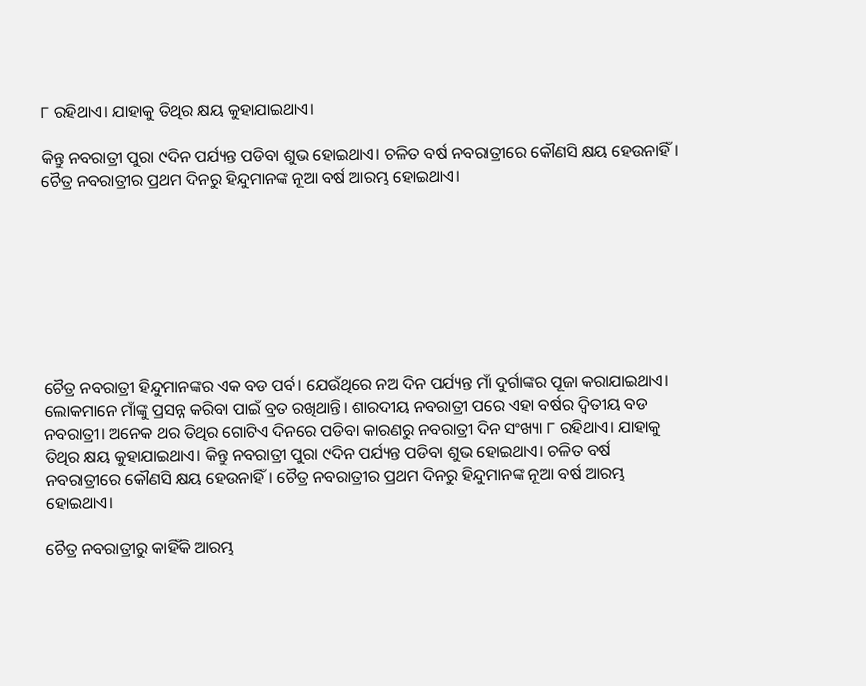୮ ରହିଥାଏ। ଯାହାକୁ ତିଥିର କ୍ଷୟ କୁହାଯାଇଥାଏ।

କିନ୍ତୁ ନବରାତ୍ରୀ ପୁରା ୯ଦିନ ପର୍ଯ୍ୟନ୍ତ ପଡିବା ଶୁଭ ହୋଇଥାଏ। ଚଳିତ ବର୍ଷ ନବରାତ୍ରୀରେ କୌଣସି କ୍ଷୟ ହେଉନାହିଁ। ଚୈତ୍ର ନବରାତ୍ରୀର ପ୍ରଥମ ଦିନରୁ ହିନ୍ଦୁମାନଙ୍କ ନୂଆ ବର୍ଷ ଆରମ୍ଭ ହୋଇଥାଏ।








ଚୈତ୍ର ନବରାତ୍ରୀ ହିନ୍ଦୁମାନଙ୍କର ଏକ ବଡ ପର୍ବ। ଯେଉଁଥିରେ ନଅ ଦିନ ପର୍ଯ୍ୟନ୍ତ ମାଁ ଦୁର୍ଗାଙ୍କର ପୂଜା କରାଯାଇଥାଏ। ଲୋକମାନେ ମାଁଙ୍କୁ ପ୍ରସନ୍ନ କରିବା ପାଇଁ ବ୍ରତ ରଖିଥାନ୍ତି। ଶାରଦୀୟ ନବରାତ୍ରୀ ପରେ ଏହା ବର୍ଷର ଦ୍ୱିତୀୟ ବଡ ନବରାତ୍ରୀ। ଅନେକ ଥର ତିଥିର ଗୋଟିଏ ଦିନରେ ପଡିବା କାରଣରୁ ନବରାତ୍ରୀ ଦିନ ସଂଖ୍ୟା ୮ ରହିଥାଏ। ଯାହାକୁ ତିଥିର କ୍ଷୟ କୁହାଯାଇଥାଏ। କିନ୍ତୁ ନବରାତ୍ରୀ ପୁରା ୯ଦିନ ପର୍ଯ୍ୟନ୍ତ ପଡିବା ଶୁଭ ହୋଇଥାଏ। ଚଳିତ ବର୍ଷ ନବରାତ୍ରୀରେ କୌଣସି କ୍ଷୟ ହେଉନାହିଁ। ଚୈତ୍ର ନବରାତ୍ରୀର ପ୍ରଥମ ଦିନରୁ ହିନ୍ଦୁମାନଙ୍କ ନୂଆ ବର୍ଷ ଆରମ୍ଭ ହୋଇଥାଏ।

ଚୈତ୍ର ନବରାତ୍ରୀରୁ କାହିଁକି ଆରମ୍ଭ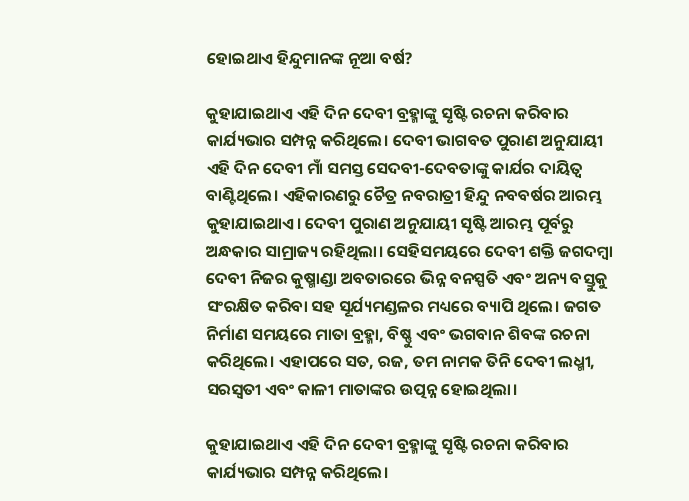ହୋଇଥାଏ ହିନ୍ଦୁମାନଙ୍କ ନୂଆ ବର୍ଷ?

କୁହାଯାଇଥାଏ ଏହି ଦିନ ଦେବୀ ବ୍ରହ୍ମାଙ୍କୁ ସୃଷ୍ଟି ରଚନା କରିବାର କାର୍ଯ୍ୟଭାର ସମ୍ପନ୍ନ କରିଥିଲେ। ଦେବୀ ଭାଗବତ ପୁରାଣ ଅନୁଯାୟୀ ଏହି ଦିନ ଦେବୀ ମାଁ ସମସ୍ତ ସେଦବୀ-ଦେବତାଙ୍କୁ କାର୍ଯର ଦାୟିତ୍ୱ ବାଣ୍ଟିଥିଲେ। ଏହିକାରଣରୁ ଚୈତ୍ର ନବରାତ୍ରୀ ହିନ୍ଦୁ ନବବର୍ଷର ଆରମ୍ଭ କୁହାଯାଇଥାଏ। ଦେବୀ ପୁରାଣ ଅନୁଯାୟୀ ସୃଷ୍ଟି ଆରମ୍ଭ ପୂର୍ବରୁ ଅନ୍ଧକାର ସାମ୍ରାଜ୍ୟ ରହିଥିଲା। ସେହିସମୟରେ ଦେବୀ ଶକ୍ତି ଜଗଦମ୍ବା ଦେବୀ ନିଜର କୁଷ୍ମାଣ୍ଡା ଅବତାରରେ ଭିନ୍ନ ବନସ୍ପତି ଏବଂ ଅନ୍ୟ ବସ୍ତୁକୁ ସଂରକ୍ଷିତ କରିବା ସହ ସୂର୍ଯ୍ୟମଣ୍ଡଳର ମଧ୍ୟରେ ବ୍ୟାପି ଥିଲେ। ଜଗତ ନିର୍ମାଣ ସମୟରେ ମାତା ବ୍ରହ୍ମା, ବିଷ୍ଣୁ ଏବଂ ଭଗବାନ ଶିବଙ୍କ ରଚନା କରିଥିଲେ। ଏହାପରେ ସତ, ରଜ, ତମ ନାମକ ତିନି ଦେବୀ ଲଧ୍ମୀ, ସରସ୍ୱତୀ ଏବଂ କାଳୀ ମାତାଙ୍କର ଉତ୍ପନ୍ନ ହୋଇଥିଲା।

କୁହାଯାଇଥାଏ ଏହି ଦିନ ଦେବୀ ବ୍ରହ୍ମାଙ୍କୁ ସୃଷ୍ଟି ରଚନା କରିବାର କାର୍ଯ୍ୟଭାର ସମ୍ପନ୍ନ କରିଥିଲେ।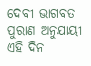ଦେବୀ ଭାଗବତ ପୁରାଣ ଅନୁଯାୟୀ ଏହି ଦିନ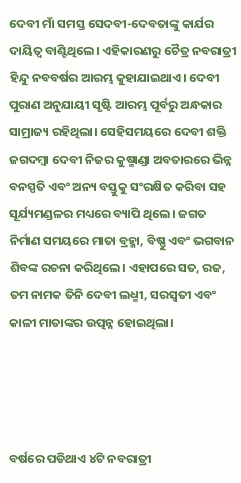ଦେବୀ ମାଁ ସମସ୍ତ ସେଦବୀ-ଦେବତାଙ୍କୁ କାର୍ଯର ଦାୟିତ୍ୱ ବାଣ୍ଟିଥିଲେ। ଏହିକାରଣରୁ ଚୈତ୍ର ନବରାତ୍ରୀ ହିନ୍ଦୁ ନବବର୍ଷର ଆରମ୍ଭ କୁହାଯାଇଥାଏ। ଦେବୀ ପୁରାଣ ଅନୁଯାୟୀ ସୃଷ୍ଟି ଆରମ୍ଭ ପୂର୍ବରୁ ଅନ୍ଧକାର ସାମ୍ରାଜ୍ୟ ରହିଥିଲା। ସେହିସମୟରେ ଦେବୀ ଶକ୍ତି ଜଗଦମ୍ବା ଦେବୀ ନିଜର କୁଷ୍ମାଣ୍ଡା ଅବତାରରେ ଭିନ୍ନ ବନସ୍ପତି ଏବଂ ଅନ୍ୟ ବସ୍ତୁକୁ ସଂରକ୍ଷିତ କରିବା ସହ ସୂର୍ଯ୍ୟମଣ୍ଡଳର ମଧ୍ୟରେ ବ୍ୟାପି ଥିଲେ। ଜଗତ ନିର୍ମାଣ ସମୟରେ ମାତା ବ୍ରହ୍ମା, ବିଷ୍ଣୁ ଏବଂ ଭଗବାନ ଶିବଙ୍କ ରଚନା କରିଥିଲେ। ଏହାପରେ ସତ, ରଜ, ତମ ନାମକ ତିନି ଦେବୀ ଲଧ୍ମୀ, ସରସ୍ୱତୀ ଏବଂ କାଳୀ ମାତାଙ୍କର ଉତ୍ପନ୍ନ ହୋଇଥିଲା।




ବର୍ଷରେ ପଡିଥାଏ ୪ଟି ନବରାତ୍ରୀ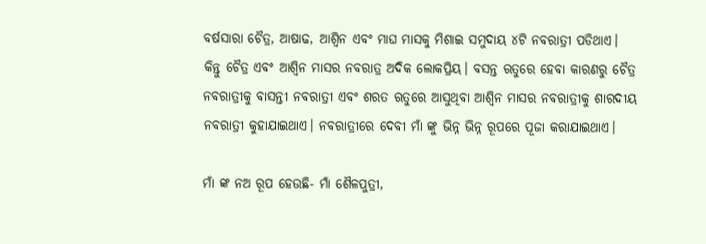ବର୍ଷସାରା ଚୈତ୍ର, ଆଷାଢ, ଆଶ୍ୱିନ ଏବଂ ମାଘ ମାସକୁ ମିଶାଇ ସମୁଦାୟ ୪ଟି ନବରାତ୍ରୀ ପଡିଥାଏ। କିନ୍ତୁ ଚୈତ୍ର ଏବଂ ଆଶ୍ୱିନ ମାସର ନବରାତ୍ର ଅଦିକ ଲୋକପ୍ରିୟ। ବସନ୍ତ ଋତୁରେ ହେବା କାରଣରୁ ଚୈତ୍ର ନବରାତ୍ରୀକୁ ବାସନ୍ତୀ ନବରାତ୍ରୀ ଏବଂ ଶରତ ଋତୁରେ ଆସୁଥିବା ଆଶ୍ୱିନ ମାସର ନବରାତ୍ରୀକୁ ଶାରଦୀୟ ନବରାତ୍ରୀ କୁହାଯାଇଥାଏ। ନବରାତ୍ରୀରେ ଦେବୀ ମାଁ ଙ୍କୁ ଭିନ୍ନ ଭିନ୍ନ ରୂପରେ ପୂଜା କରାଯାଇଥାଏ।

ମାଁ ଙ୍କ ନଅ ରୂପ ହେଉଛି- ମାଁ ଶୈଳପୁତ୍ରୀ,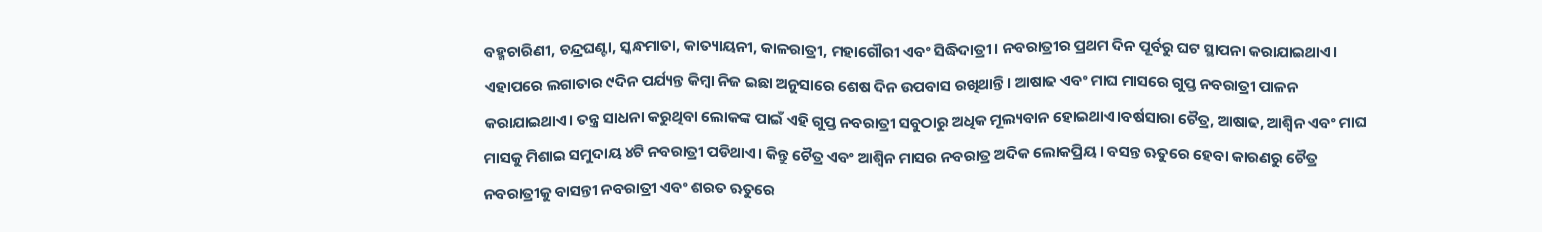ବହ୍ମଚାରିଣୀ, ଚନ୍ଦ୍ରଘଣ୍ଟା, ସ୍କନ୍ଧମାତା, କାତ୍ୟାୟନୀ, କାଳରାତ୍ରୀ, ମହାଗୌରୀ ଏବଂ ସିଦ୍ଧିଦାତ୍ରୀ। ନବରାତ୍ରୀର ପ୍ରଥମ ଦିନ ପୂର୍ବରୁ ଘଟ ସ୍ଥାପନା କରାଯାଇଥାଏ। ଏହାପରେ ଲଗାତାର ୯ଦିନ ପର୍ଯ୍ୟନ୍ତ କିମ୍ବା ନିଜ ଇଛା ଅନୁସାରେ ଶେଷ ଦିନ ଉପବାସ ରଖିଥାନ୍ତି। ଆଷାଢ ଏବଂ ମାଘ ମାସରେ ଗୁପ୍ତ ନବରାତ୍ରୀ ପାଳନ କରାଯାଇଥାଏ। ତନ୍ତ୍ର ସାଧନା କରୁଥିବା ଲୋକଙ୍କ ପାଇଁ ଏହି ଗୁପ୍ତ ନବରାତ୍ରୀ ସବୁଠାରୁ ଅଧିକ ମୂଲ୍ୟବାନ ହୋଇଥାଏ।ବର୍ଷସାରା ଚୈତ୍ର, ଆଷାଢ, ଆଶ୍ୱିନ ଏବଂ ମାଘ ମାସକୁ ମିଶାଇ ସମୁଦାୟ ୪ଟି ନବରାତ୍ରୀ ପଡିଥାଏ। କିନ୍ତୁ ଚୈତ୍ର ଏବଂ ଆଶ୍ୱିନ ମାସର ନବରାତ୍ର ଅଦିକ ଲୋକପ୍ରିୟ। ବସନ୍ତ ଋତୁରେ ହେବା କାରଣରୁ ଚୈତ୍ର ନବରାତ୍ରୀକୁ ବାସନ୍ତୀ ନବରାତ୍ରୀ ଏବଂ ଶରତ ଋତୁରେ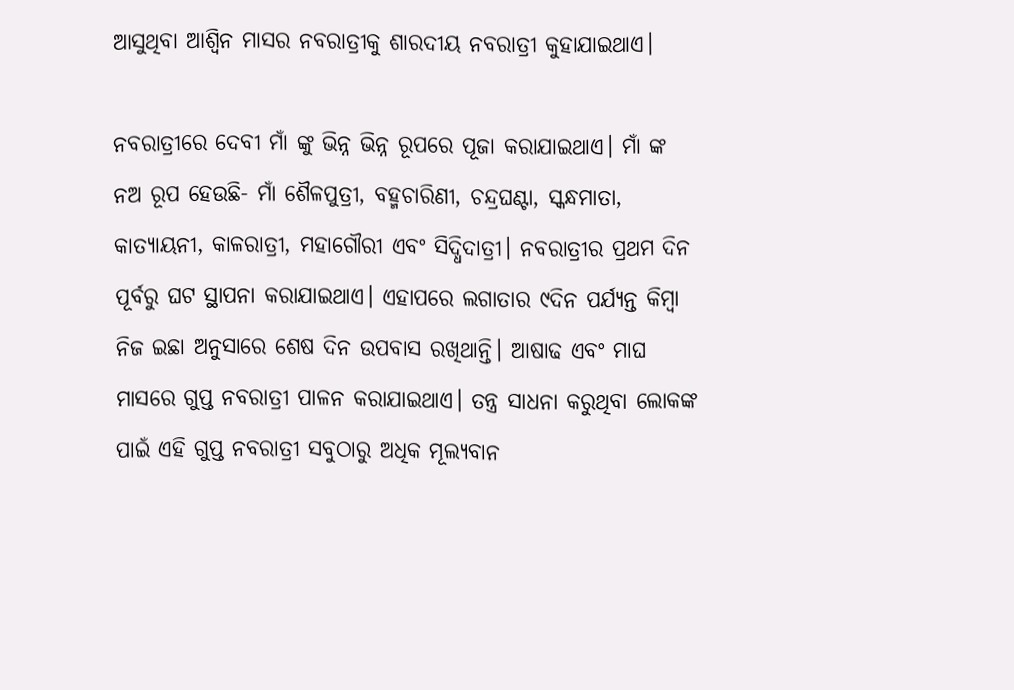ଆସୁଥିବା ଆଶ୍ୱିନ ମାସର ନବରାତ୍ରୀକୁ ଶାରଦୀୟ ନବରାତ୍ରୀ କୁହାଯାଇଥାଏ।

ନବରାତ୍ରୀରେ ଦେବୀ ମାଁ ଙ୍କୁ ଭିନ୍ନ ଭିନ୍ନ ରୂପରେ ପୂଜା କରାଯାଇଥାଏ। ମାଁ ଙ୍କ ନଅ ରୂପ ହେଉଛି- ମାଁ ଶୈଳପୁତ୍ରୀ, ବହ୍ମଚାରିଣୀ, ଚନ୍ଦ୍ରଘଣ୍ଟା, ସ୍କନ୍ଧମାତା, କାତ୍ୟାୟନୀ, କାଳରାତ୍ରୀ, ମହାଗୌରୀ ଏବଂ ସିଦ୍ଧିଦାତ୍ରୀ। ନବରାତ୍ରୀର ପ୍ରଥମ ଦିନ ପୂର୍ବରୁ ଘଟ ସ୍ଥାପନା କରାଯାଇଥାଏ। ଏହାପରେ ଲଗାତାର ୯ଦିନ ପର୍ଯ୍ୟନ୍ତ କିମ୍ବା ନିଜ ଇଛା ଅନୁସାରେ ଶେଷ ଦିନ ଉପବାସ ରଖିଥାନ୍ତି। ଆଷାଢ ଏବଂ ମାଘ ମାସରେ ଗୁପ୍ତ ନବରାତ୍ରୀ ପାଳନ କରାଯାଇଥାଏ। ତନ୍ତ୍ର ସାଧନା କରୁଥିବା ଲୋକଙ୍କ ପାଇଁ ଏହି ଗୁପ୍ତ ନବରାତ୍ରୀ ସବୁଠାରୁ ଅଧିକ ମୂଲ୍ୟବାନ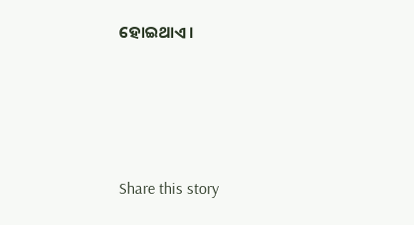ହୋଇଥାଏ।





Share this story